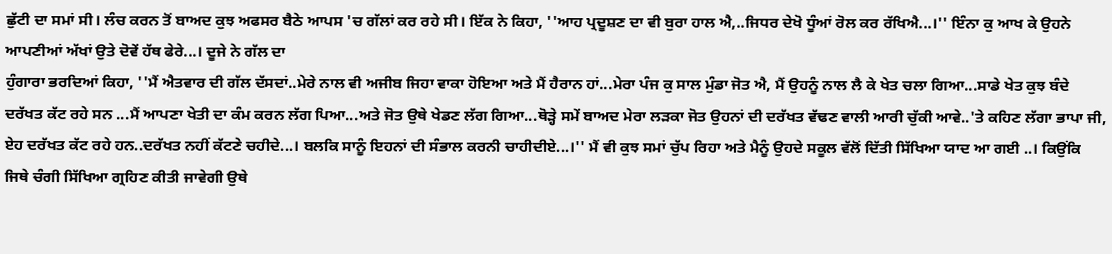ਛੁੱਟੀ ਦਾ ਸਮਾਂ ਸੀ। ਲੰਚ ਕਰਨ ਤੋਂ ਬਾਅਦ ਕੁਝ ਅਫਸਰ ਬੈਠੇ ਆਪਸ 'ਚ ਗੱਲਾਂ ਕਰ ਰਹੇ ਸੀ। ਇੱਕ ਨੇ ਕਿਹਾ, ''ਆਹ ਪ੍ਰਦੂਸ਼ਣ ਦਾ ਵੀ ਬੁਰਾ ਹਾਲ ਐ,..ਜਿਧਰ ਦੇਖੋ ਧੂੰਆਂ ਰੋਲ ਕਰ ਰੱਖਿਐ...।'' ਇੰਨਾ ਕੁ ਆਖ ਕੇ ਉਹਨੇ ਆਪਣੀਆਂ ਅੱਖਾਂ ਉਤੇ ਦੋਵੇਂ ਹੱਥ ਫੇਰੇ...। ਦੂਜੇ ਨੇ ਗੱਲ ਦਾ
ਹੁੰਗਾਰਾ ਭਰਦਿਆਂ ਕਿਹਾ, ''ਮੈਂ ਐਤਵਾਰ ਦੀ ਗੱਲ ਦੱਸਦਾਂ..ਮੇਰੇ ਨਾਲ ਵੀ ਅਜੀਬ ਜਿਹਾ ਵਾਕਾ ਹੋਇਆ ਅਤੇ ਮੈਂ ਹੈਰਾਨ ਹਾਂ...ਮੇਰਾ ਪੰਜ ਕੁ ਸਾਲ ਮੁੰਡਾ ਜੋਤ ਐ, ਮੈਂ ਉਹਨੂੰ ਨਾਲ ਲੈ ਕੇ ਖੇਤ ਚਲਾ ਗਿਆ...ਸਾਡੇ ਖੇਤ ਕੁਝ ਬੰਦੇ ਦਰੱਖਤ ਕੱਟ ਰਹੇ ਸਨ ...ਮੈਂ ਆਪਣਾ ਖੇਤੀ ਦਾ ਕੰਮ ਕਰਨ ਲੱਗ ਪਿਆ...ਅਤੇ ਜੋਤ ਉਥੇ ਖੇਡਣ ਲੱਗ ਗਿਆ...ਥੋੜ੍ਹੇ ਸਮੇਂ ਬਾਅਦ ਮੇਰਾ ਲੜਕਾ ਜੋਤ ਉਹਨਾਂ ਦੀ ਦਰੱਖਤ ਵੱਢਣ ਵਾਲੀ ਆਰੀ ਚੁੱਕੀ ਆਵੇ..'ਤੇ ਕਹਿਣ ਲੱਗਾ ਭਾਪਾ ਜੀ, ਏਹ ਦਰੱਖਤ ਕੱਟ ਰਹੇ ਹਨ..ਦਰੱਖਤ ਨਹੀਂ ਕੱਟਣੇ ਚਹੀਦੇ...। ਬਲਕਿ ਸਾਨੂੰ ਇਹਨਾਂ ਦੀ ਸੰਭਾਲ ਕਰਨੀ ਚਾਹੀਦੀਏ...।'' ਮੈਂ ਵੀ ਕੁਝ ਸਮਾਂ ਚੁੱਪ ਰਿਹਾ ਅਤੇ ਮੈਨੂੰ ਉਹਦੇ ਸਕੂਲ ਵੱਲੋਂ ਦਿੱਤੀ ਸਿੱਖਿਆ ਯਾਦ ਆ ਗਈ ..। ਕਿਉਂਕਿ ਜਿਥੇ ਚੰਗੀ ਸਿੱਖਿਆ ਗ੍ਰਹਿਣ ਕੀਤੀ ਜਾਵੇਗੀ ਉਥੇ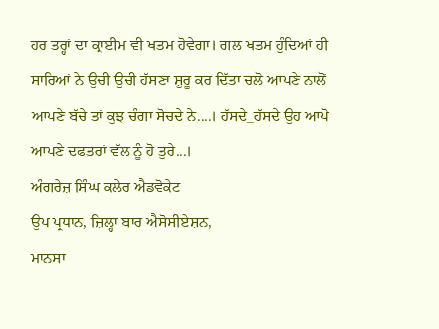ਹਰ ਤਰ੍ਹਾਂ ਦਾ ਕ੍ਰਾਈਮ ਵੀ ਖਤਮ ਹੋਵੇਗਾ। ਗਲ ਖਤਮ ਹੁੰਦਿਆਂ ਹੀ ਸਾਰਿਆਂ ਨੇ ਉਚੀ ਉਚੀ ਹੱਸਣਾ ਸ਼ੁਰੂ ਕਰ ਦਿੱਤਾ ਚਲੋ ਆਪਣੇ ਨਾਲੋਂ ਆਪਣੇ ਬੱਚੇ ਤਾਂ ਕੁਝ ਚੰਗਾ ਸੋਚਦੇ ਨੇ....। ਹੱਸਦੇ_ਹੱਸਦੇ ਉਹ ਆਪੋ ਆਪਣੇ ਦਫਤਰਾਂ ਵੱਲ ਨੂੰ ਹੋ ਤੁਰੇ...।
ਅੰਗਰੇਜ਼ ਸਿੰਘ ਕਲੇਰ ਐਡਵੋਕੇਟ
ਉਪ ਪ੍ਰਧਾਨ, ਜ਼ਿਲ੍ਹਾ ਬਾਰ ਐਸੋਸੀਏਸ਼ਨ,
ਮਾਨਸਾ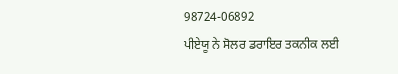98724-06892
ਪੀਏਯੂ ਨੇ ਸੋਲਰ ਡਰਾਇਰ ਤਕਨੀਕ ਲਈ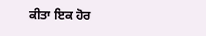ਕੀਤਾ ਇਕ ਹੋਰ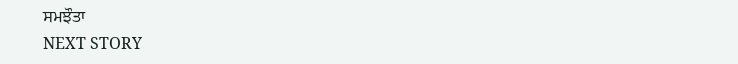ਸਮਝੌਤਾ
NEXT STORY